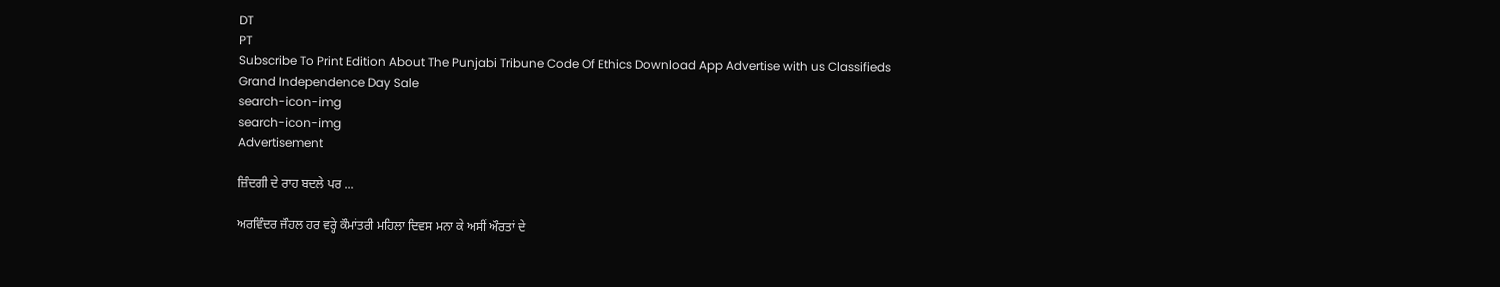DT
PT
Subscribe To Print Edition About The Punjabi Tribune Code Of Ethics Download App Advertise with us Classifieds
Grand Independence Day Sale
search-icon-img
search-icon-img
Advertisement

ਜ਼ਿੰਦਗੀ ਦੇ ਰਾਹ ਬਦਲੇ ਪਰ ...

ਅਰਵਿੰਦਰ ਜੌਹਲ ਹਰ ਵਰ੍ਹੇ ਕੌਮਾਂਤਰੀ ਮਹਿਲਾ ਦਿਵਸ ਮਨਾ ਕੇ ਅਸੀਂ ਔਰਤਾਂ ਦੇ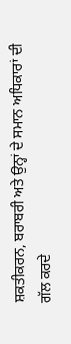ਸ਼ਕਤੀਕਰਨ, ਬਰਾਬਰੀ ਅਤੇ ਉਨ੍ਹਾਂ ਦੇ ਸਮਾਨ ਅਧਿਕਾਰਾਂ ਦੀ ਗੱਲ ਕਰਦੇ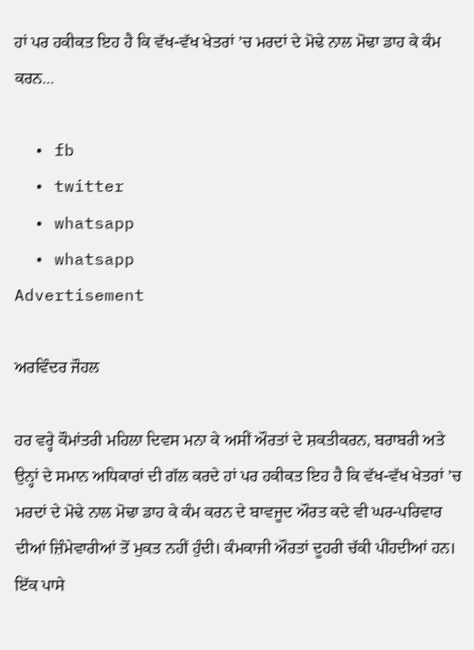ਹਾਂ ਪਰ ਹਕੀਕਤ ਇਹ ਹੈ ਕਿ ਵੱਖ-ਵੱਖ ਖੇਤਰਾਂ ’ਚ ਮਰਦਾਂ ਦੇ ਮੋਢੇ ਨਾਲ ਮੋਢਾ ਡਾਹ ਕੇ ਕੰਮ ਕਰਨ...

  • fb
  • twitter
  • whatsapp
  • whatsapp
Advertisement

ਅਰਵਿੰਦਰ ਜੌਹਲ

ਹਰ ਵਰ੍ਹੇ ਕੌਮਾਂਤਰੀ ਮਹਿਲਾ ਦਿਵਸ ਮਨਾ ਕੇ ਅਸੀਂ ਔਰਤਾਂ ਦੇ ਸ਼ਕਤੀਕਰਨ, ਬਰਾਬਰੀ ਅਤੇ ਉਨ੍ਹਾਂ ਦੇ ਸਮਾਨ ਅਧਿਕਾਰਾਂ ਦੀ ਗੱਲ ਕਰਦੇ ਹਾਂ ਪਰ ਹਕੀਕਤ ਇਹ ਹੈ ਕਿ ਵੱਖ-ਵੱਖ ਖੇਤਰਾਂ ’ਚ ਮਰਦਾਂ ਦੇ ਮੋਢੇ ਨਾਲ ਮੋਢਾ ਡਾਹ ਕੇ ਕੰਮ ਕਰਨ ਦੇ ਬਾਵਜੂਦ ਔਰਤ ਕਦੇ ਵੀ ਘਰ-ਪਰਿਵਾਰ ਦੀਆਂ ਜ਼ਿੰਮੇਵਾਰੀਆਂ ਤੋਂ ਮੁਕਤ ਨਹੀਂ ਹੁੰਦੀ। ਕੰਮਕਾਜੀ ਔਰਤਾਂ ਦੂਹਰੀ ਚੱਕੀ ਪੀਂਹਦੀਆਂ ਹਨ। ਇੱਕ ਪਾਸੇ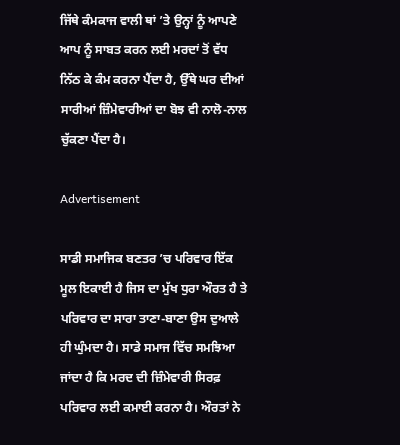ਜਿੱਥੇ ਕੰਮਕਾਜ ਵਾਲੀ ਥਾਂ ’ਤੇ ਉਨ੍ਹਾਂ ਨੂੰ ਆਪਣੇ ਆਪ ਨੂੰ ਸਾਬਤ ਕਰਨ ਲਈ ਮਰਦਾਂ ਤੋਂ ਵੱਧ ਨਿੱਠ ਕੇ ਕੰਮ ਕਰਨਾ ਪੈਂਦਾ ਹੈ, ਉੱਥੇ ਘਰ ਦੀਆਂ ਸਾਰੀਆਂ ਜ਼ਿੰਮੇਵਾਰੀਆਂ ਦਾ ਬੋਝ ਵੀ ਨਾਲੋ-ਨਾਲ ਚੁੱਕਣਾ ਪੈਂਦਾ ਹੈ।

Advertisement

ਸਾਡੀ ਸਮਾਜਿਕ ਬਣਤਰ ’ਚ ਪਰਿਵਾਰ ਇੱਕ ਮੂਲ ਇਕਾਈ ਹੈ ਜਿਸ ਦਾ ਮੁੱਖ ਧੁਰਾ ਔਰਤ ਹੈ ਤੇ ਪਰਿਵਾਰ ਦਾ ਸਾਰਾ ਤਾਣਾ-ਬਾਣਾ ਉਸ ਦੁਆਲੇ ਹੀ ਘੁੰਮਦਾ ਹੈ। ਸਾਡੇ ਸਮਾਜ ਵਿੱਚ ਸਮਝਿਆ ਜਾਂਦਾ ਹੈ ਕਿ ਮਰਦ ਦੀ ਜ਼ਿੰਮੇਵਾਰੀ ਸਿਰਫ਼ ਪਰਿਵਾਰ ਲਈ ਕਮਾਈ ਕਰਨਾ ਹੈ। ਔਰਤਾਂ ਨੇ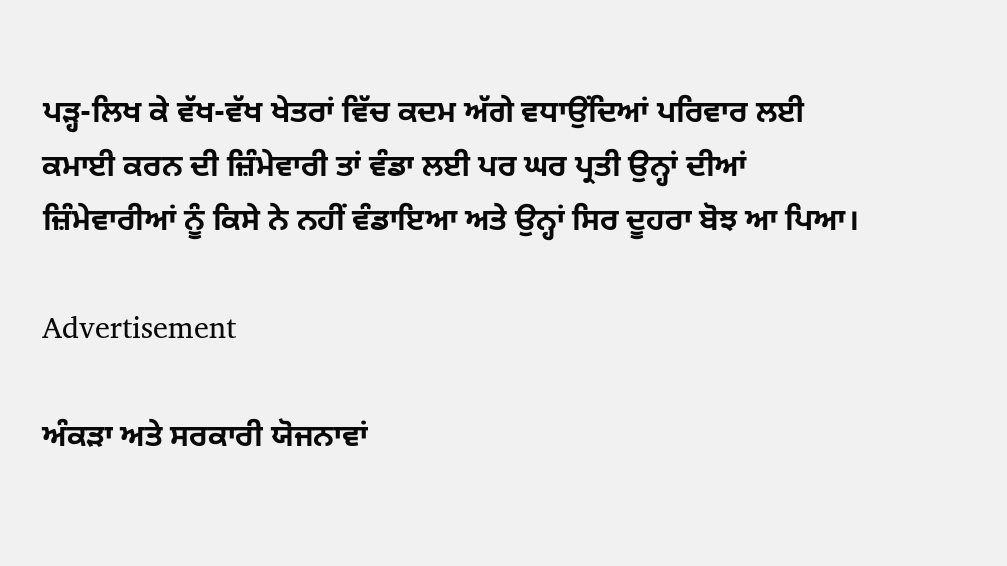ਪੜ੍ਹ-ਲਿਖ ਕੇ ਵੱਖ-ਵੱਖ ਖੇਤਰਾਂ ਵਿੱਚ ਕਦਮ ਅੱਗੇ ਵਧਾਉਂਦਿਆਂ ਪਰਿਵਾਰ ਲਈ ਕਮਾਈ ਕਰਨ ਦੀ ਜ਼ਿੰਮੇਵਾਰੀ ਤਾਂ ਵੰਡਾ ਲਈ ਪਰ ਘਰ ਪ੍ਰਤੀ ਉਨ੍ਹਾਂ ਦੀਆਂ ਜ਼ਿੰਮੇਵਾਰੀਆਂ ਨੂੰ ਕਿਸੇ ਨੇ ਨਹੀਂ ਵੰਡਾਇਆ ਅਤੇ ਉਨ੍ਹਾਂ ਸਿਰ ਦੂਹਰਾ ਬੋਝ ਆ ਪਿਆ।

Advertisement

ਅੰਕੜਾ ਅਤੇ ਸਰਕਾਰੀ ਯੋਜਨਾਵਾਂ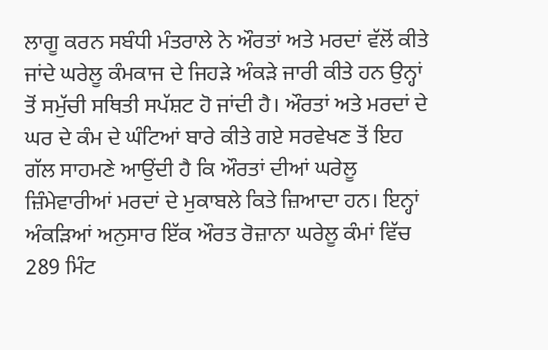ਲਾਗੂ ਕਰਨ ਸਬੰਧੀ ਮੰਤਰਾਲੇ ਨੇ ਔਰਤਾਂ ਅਤੇ ਮਰਦਾਂ ਵੱਲੋਂ ਕੀਤੇ ਜਾਂਦੇ ਘਰੇਲੂ ਕੰਮਕਾਜ ਦੇ ਜਿਹੜੇ ਅੰਕੜੇ ਜਾਰੀ ਕੀਤੇ ਹਨ ਉਨ੍ਹਾਂ ਤੋਂ ਸਮੁੱਚੀ ਸਥਿਤੀ ਸਪੱਸ਼ਟ ਹੋ ਜਾਂਦੀ ਹੈ। ਔਰਤਾਂ ਅਤੇ ਮਰਦਾਂ ਦੇ ਘਰ ਦੇ ਕੰਮ ਦੇ ਘੰਟਿਆਂ ਬਾਰੇ ਕੀਤੇ ਗਏ ਸਰਵੇਖਣ ਤੋਂ ਇਹ ਗੱਲ ਸਾਹਮਣੇ ਆਉਂਦੀ ਹੈ ਕਿ ਔਰਤਾਂ ਦੀਆਂ ਘਰੇਲੂ ਜ਼ਿੰਮੇਵਾਰੀਆਂ ਮਰਦਾਂ ਦੇ ਮੁਕਾਬਲੇ ਕਿਤੇ ਜ਼ਿਆਦਾ ਹਨ। ਇਨ੍ਹਾਂ ਅੰਕੜਿਆਂ ਅਨੁਸਾਰ ਇੱਕ ਔਰਤ ਰੋਜ਼ਾਨਾ ਘਰੇਲੂ ਕੰਮਾਂ ਵਿੱਚ 289 ਮਿੰਟ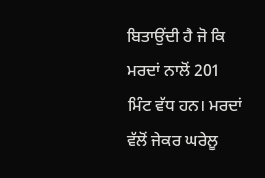ਬਿਤਾਉਂਦੀ ਹੈ ਜੋ ਕਿ ਮਰਦਾਂ ਨਾਲੋਂ 201 ਮਿੰਟ ਵੱਧ ਹਨ। ਮਰਦਾਂ ਵੱਲੋਂ ਜੇਕਰ ਘਰੇਲੂ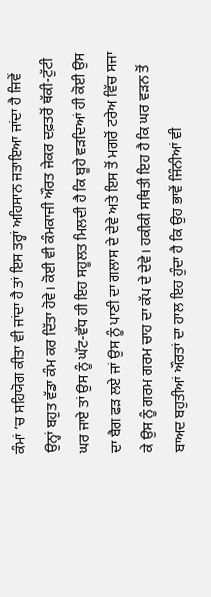ਕੰਮਾਂ ’ਚ ਸਹਿਯੋਗ ਕੀਤਾ ਵੀ ਜਾਂਦਾ ਹੈ ਤਾਂ ਇਸ ਤਰ੍ਹਾਂ ਅਹਿਸਾਨ ਜਤਾਇਆ ਜਾਂਦਾ ਹੈ ਜਿਵੇਂ ਉਨ੍ਹਾਂ ਬਹੁਤ ਵੱਡਾ ਕੰਮ ਕਰ ਦਿੱਤਾ ਹੋਵੇ। ਕੋਈ ਵੀ ਕੰਮਕਾਜੀ ਔਰਤ ਜੇਕਰ ਦਫ਼ਤਰੋਂ ਥੱਕੀ-ਟੁੱਟੀ ਘਰ ਜਾਏ ਤਾਂ ਉਸ ਨੂੰ ਘੱਟ-ਵੱਧ ਹੀ ਇਹ ਸਹੂਲਤ ਮਿਲਦੀ ਹੈ ਕਿ ਬੂਹੇ ਵੜਦਿਆਂ ਹੀ ਕੋਈ ਉਸ ਦਾ ਬੈਗ ਫੜ ਲਏ ਜਾਂ ਉਸ ਨੂੰ ਪਾਣੀ ਦਾ ਗਲਾਸ ਦੇ ਦੇਵੇ ਅਤੇ ਇਸ ਤੋਂ ਮਗਰੋਂ ਟਰੇਅ ਵਿੱਚ ਸਜਾ ਕੇ ਉਸ ਨੂੰ ਗਰਮ ਗਰਮ ਚਾਹ ਦਾ ਕੱਪ ਦੇ ਦੇਵੇ। ਹਕੀਕੀ ਸਥਿਤੀ ਇਹ ਹੈ ਕਿ ਘਰ ਵੜਨ ਤੋਂ ਬਾਅਦ ਬਹੁਤੀਆਂ ਔਰਤਾਂ ਦਾ ਹਾਲ ਇਹ ਹੁੰਦਾ ਹੈ ਕਿ ਉਹ ਭਾਵੇਂ ਜਿੰਨੀਆਂ ਵੀ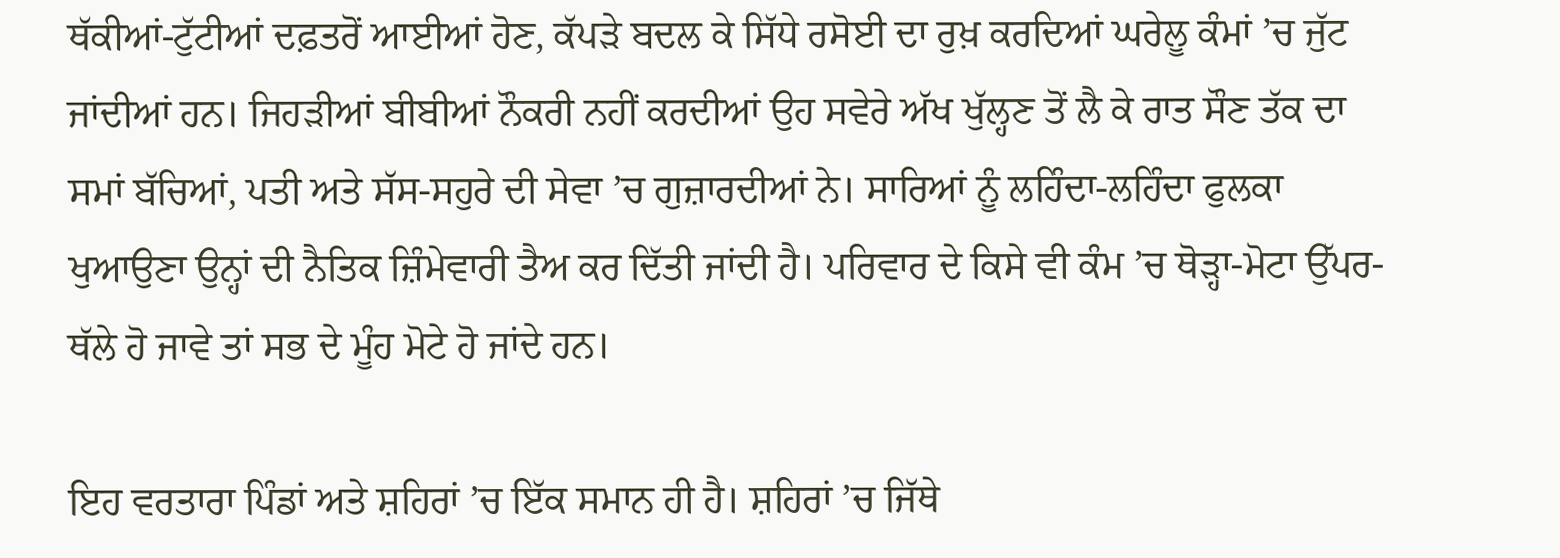ਥੱਕੀਆਂ-ਟੁੱਟੀਆਂ ਦਫ਼ਤਰੋਂ ਆਈਆਂ ਹੋਣ, ਕੱਪੜੇ ਬਦਲ ਕੇ ਸਿੱਧੇ ਰਸੋਈ ਦਾ ਰੁਖ਼ ਕਰਦਿਆਂ ਘਰੇਲੂ ਕੰਮਾਂ ’ਚ ਜੁੱਟ ਜਾਂਦੀਆਂ ਹਨ। ਜਿਹੜੀਆਂ ਬੀਬੀਆਂ ਨੌਕਰੀ ਨਹੀਂ ਕਰਦੀਆਂ ਉਹ ਸਵੇਰੇ ਅੱਖ ਖੁੱਲ੍ਹਣ ਤੋਂ ਲੈ ਕੇ ਰਾਤ ਸੌਣ ਤੱਕ ਦਾ ਸਮਾਂ ਬੱਚਿਆਂ, ਪਤੀ ਅਤੇ ਸੱਸ-ਸਹੁਰੇ ਦੀ ਸੇਵਾ ’ਚ ਗੁਜ਼ਾਰਦੀਆਂ ਨੇ। ਸਾਰਿਆਂ ਨੂੰ ਲਹਿੰਦਾ-ਲਹਿੰਦਾ ਫੁਲਕਾ ਖੁਆਉਣਾ ਉਨ੍ਹਾਂ ਦੀ ਨੈਤਿਕ ਜ਼ਿੰਮੇਵਾਰੀ ਤੈਅ ਕਰ ਦਿੱਤੀ ਜਾਂਦੀ ਹੈ। ਪਰਿਵਾਰ ਦੇ ਕਿਸੇ ਵੀ ਕੰਮ ’ਚ ਥੋੜ੍ਹਾ-ਮੋਟਾ ਉੱਪਰ-ਥੱਲੇ ਹੋ ਜਾਵੇ ਤਾਂ ਸਭ ਦੇ ਮੂੰਹ ਮੋਟੇ ਹੋ ਜਾਂਦੇ ਹਨ।

ਇਹ ਵਰਤਾਰਾ ਪਿੰਡਾਂ ਅਤੇ ਸ਼ਹਿਰਾਂ ’ਚ ਇੱਕ ਸਮਾਨ ਹੀ ਹੈ। ਸ਼ਹਿਰਾਂ ’ਚ ਜਿੱਥੇ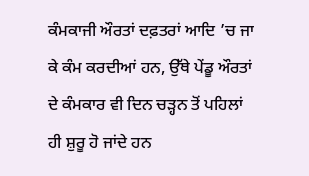ਕੰਮਕਾਜੀ ਔਰਤਾਂ ਦਫ਼ਤਰਾਂ ਆਦਿ ’ਚ ਜਾ ਕੇ ਕੰਮ ਕਰਦੀਆਂ ਹਨ, ਉੱਥੇ ਪੇਂਡੂ ਔਰਤਾਂ ਦੇ ਕੰਮਕਾਰ ਵੀ ਦਿਨ ਚੜ੍ਹਨ ਤੋਂ ਪਹਿਲਾਂ ਹੀ ਸ਼ੁਰੂ ਹੋ ਜਾਂਦੇ ਹਨ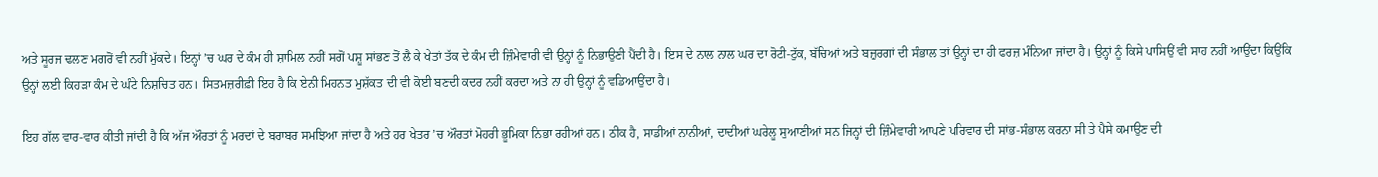ਅਤੇ ਸੂਰਜ ਢਲਣ ਮਗਰੋਂ ਵੀ ਨਹੀਂ ਮੁੱਕਦੇ। ਇਨ੍ਹਾਂ ’ਚ ਘਰ ਦੇ ਕੰਮ ਹੀ ਸ਼ਾਮਿਲ ਨਹੀਂ ਸਗੋਂ ਪਸ਼ੂ ਸਾਂਭਣ ਤੋਂ ਲੈ ਕੇ ਖੇਤਾਂ ਤੱਕ ਦੇ ਕੰਮ ਦੀ ਜ਼ਿੰਮੇਵਾਰੀ ਵੀ ਉਨ੍ਹਾਂ ਨੂੰ ਨਿਭਾਉਣੀ ਪੈਂਦੀ ਹੈ। ਇਸ ਦੇ ਨਾਲ ਨਾਲ ਘਰ ਦਾ ਰੋਟੀ-ਟੁੱਕ, ਬੱਚਿਆਂ ਅਤੇ ਬਜ਼ੁਰਗਾਂ ਦੀ ਸੰਭਾਲ ਤਾਂ ਉਨ੍ਹਾਂ ਦਾ ਹੀ ਫਰਜ਼ ਮੰਨਿਆ ਜਾਂਦਾ ਹੈ। ਉਨ੍ਹਾਂ ਨੂੰ ਕਿਸੇ ਪਾਸਿਉਂ ਵੀ ਸਾਹ ਨਹੀਂ ਆਉਂਦਾ ਕਿਉਂਕਿ ਉਨ੍ਹਾਂ ਲਈ ਕਿਹੜਾ ਕੰਮ ਦੇ ਘੰਟੇ ਨਿਸ਼ਚਿਤ ਹਨ। ਸਿਤਮਜ਼ਰੀਫ਼ੀ ਇਹ ਹੈ ਕਿ ਏਨੀ ਮਿਹਨਤ ਮੁਸ਼ੱਕਤ ਦੀ ਵੀ ਕੋਈ ਬਣਦੀ ਕਦਰ ਨਹੀਂ ਕਰਦਾ ਅਤੇ ਨਾ ਹੀ ਉਨ੍ਹਾਂ ਨੂੰ ਵਡਿਆਉਂਦਾ ਹੈ।

ਇਹ ਗੱਲ ਵਾਰ-ਵਾਰ ਕੀਤੀ ਜਾਂਦੀ ਹੈ ਕਿ ਅੱਜ ਔਰਤਾਂ ਨੂੰ ਮਰਦਾਂ ਦੇ ਬਰਾਬਰ ਸਮਝਿਆ ਜਾਂਦਾ ਹੈ ਅਤੇ ਹਰ ਖੇਤਰ ’ਚ ਔਰਤਾਂ ਮੋਹਰੀ ਭੂਮਿਕਾ ਨਿਭਾ ਰਹੀਆਂ ਹਨ। ਠੀਕ ਹੈ, ਸਾਡੀਆਂ ਨਾਨੀਆਂ, ਦਾਦੀਆਂ ਘਰੇਲੂ ਸੁਆਣੀਆਂ ਸਨ ਜਿਨ੍ਹਾਂ ਦੀ ਜ਼ਿੰਮੇਵਾਰੀ ਆਪਣੇ ਪਰਿਵਾਰ ਦੀ ਸਾਂਭ-ਸੰਭਾਲ ਕਰਨਾ ਸੀ ਤੇ ਪੈਸੇ ਕਮਾਉਣ ਦੀ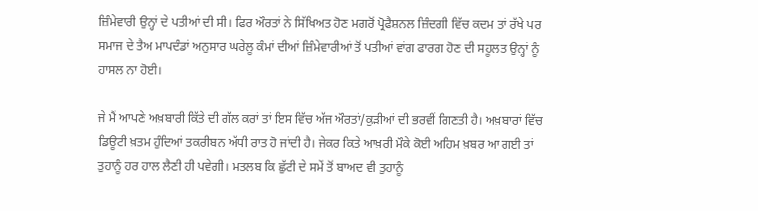ਜ਼ਿੰਮੇਵਾਰੀ ਉਨ੍ਹਾਂ ਦੇ ਪਤੀਆਂ ਦੀ ਸੀ। ਫਿਰ ਔਰਤਾਂ ਨੇ ਸਿੱਖਿਅਤ ਹੋਣ ਮਗਰੋਂ ਪ੍ਰੋਫੈਸ਼ਨਲ ਜ਼ਿੰਦਗੀ ਵਿੱਚ ਕਦਮ ਤਾਂ ਰੱਖੇ ਪਰ ਸਮਾਜ ਦੇ ਤੈਅ ਮਾਪਦੰਡਾਂ ਅਨੁਸਾਰ ਘਰੇਲੂ ਕੰਮਾਂ ਦੀਆਂ ਜ਼ਿੰਮੇਵਾਰੀਆਂ ਤੋਂ ਪਤੀਆਂ ਵਾਂਗ ਫਾਰਗ ਹੋਣ ਦੀ ਸਹੂਲਤ ਉਨ੍ਹਾਂ ਨੂੰ ਹਾਸਲ ਨਾ ਹੋਈ।

ਜੇ ਮੈਂ ਆਪਣੇ ਅਖ਼ਬਾਰੀ ਕਿੱਤੇ ਦੀ ਗੱਲ ਕਰਾਂ ਤਾਂ ਇਸ ਵਿੱਚ ਅੱਜ ਔਰਤਾਂ/ਕੁੜੀਆਂ ਦੀ ਭਰਵੀਂ ਗਿਣਤੀ ਹੈ। ਅਖ਼ਬਾਰਾਂ ਵਿੱਚ ਡਿਊਟੀ ਖ਼ਤਮ ਹੁੰਦਿਆਂ ਤਕਰੀਬਨ ਅੱਧੀ ਰਾਤ ਹੋ ਜਾਂਦੀ ਹੈ। ਜੇਕਰ ਕਿਤੇ ਆਖ਼ਰੀ ਮੌਕੇ ਕੋਈ ਅਹਿਮ ਖ਼ਬਰ ਆ ਗਈ ਤਾਂ ਤੁਹਾਨੂੰ ਹਰ ਹਾਲ ਲੈਣੀ ਹੀ ਪਵੇਗੀ। ਮਤਲਬ ਕਿ ਛੁੱਟੀ ਦੇ ਸਮੇਂ ਤੋਂ ਬਾਅਦ ਵੀ ਤੁਹਾਨੂੰ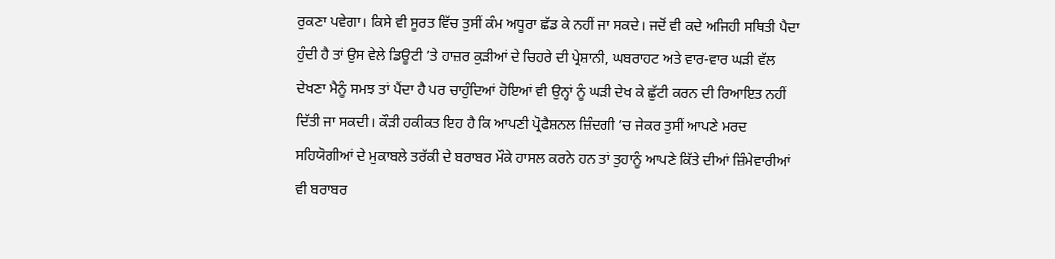ਰੁਕਣਾ ਪਵੇਗਾ। ਕਿਸੇ ਵੀ ਸੂਰਤ ਵਿੱਚ ਤੁਸੀਂ ਕੰਮ ਅਧੂਰਾ ਛੱਡ ਕੇ ਨਹੀਂ ਜਾ ਸਕਦੇ। ਜਦੋਂ ਵੀ ਕਦੇ ਅਜਿਹੀ ਸਥਿਤੀ ਪੈਦਾ ਹੁੰਦੀ ਹੈ ਤਾਂ ਉਸ ਵੇਲੇ ਡਿਊਟੀ ’ਤੇ ਹਾਜ਼ਰ ਕੁੜੀਆਂ ਦੇ ਚਿਹਰੇ ਦੀ ਪ੍ਰੇਸ਼ਾਨੀ, ਘਬਰਾਹਟ ਅਤੇ ਵਾਰ-ਵਾਰ ਘੜੀ ਵੱਲ ਦੇਖਣਾ ਮੈਨੂੰ ਸਮਝ ਤਾਂ ਪੈਂਦਾ ਹੈ ਪਰ ਚਾਹੁੰਦਿਆਂ ਹੋਇਆਂ ਵੀ ਉਨ੍ਹਾਂ ਨੂੰ ਘੜੀ ਦੇਖ ਕੇ ਛੁੱਟੀ ਕਰਨ ਦੀ ਰਿਆਇਤ ਨਹੀਂ ਦਿੱਤੀ ਜਾ ਸਕਦੀ। ਕੌੜੀ ਹਕੀਕਤ ਇਹ ਹੈ ਕਿ ਆਪਣੀ ਪ੍ਰੋਫੈਸ਼ਨਲ ਜ਼ਿੰਦਗੀ ’ਚ ਜੇਕਰ ਤੁਸੀਂ ਆਪਣੇ ਮਰਦ ਸਹਿਯੋਗੀਆਂ ਦੇ ਮੁਕਾਬਲੇ ਤਰੱਕੀ ਦੇ ਬਰਾਬਰ ਮੌਕੇ ਹਾਸਲ ਕਰਨੇ ਹਨ ਤਾਂ ਤੁਹਾਨੂੰ ਆਪਣੇ ਕਿੱਤੇ ਦੀਆਂ ਜ਼ਿੰਮੇਵਾਰੀਆਂ ਵੀ ਬਰਾਬਰ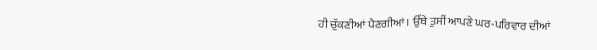ਹੀ ਚੁੱਕਣੀਆਂ ਪੈਣਗੀਆਂ। ਉੱਥੇ ਤੁਸੀਂ ਆਪਣੇ ਘਰ-ਪਰਿਵਾਰ ਦੀਆਂ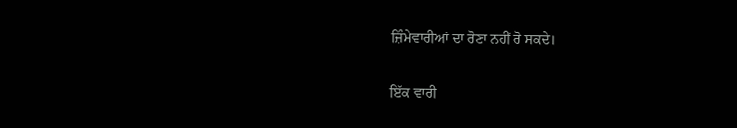ਜ਼ਿੰਮੇਵਾਰੀਆਂ ਦਾ ਰੋਣਾ ਨਹੀਂ ਰੋ ਸਕਦੇ।

ਇੱਕ ਵਾਰੀ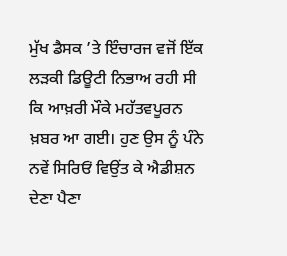ਮੁੱਖ ਡੈਸਕ ’ਤੇ ਇੰਚਾਰਜ ਵਜੋਂ ਇੱਕ ਲੜਕੀ ਡਿਊਟੀ ਨਿਭਾਅ ਰਹੀ ਸੀ ਕਿ ਆਖ਼ਰੀ ਮੌਕੇ ਮਹੱਤਵਪੂਰਨ ਖ਼ਬਰ ਆ ਗਈ। ਹੁਣ ਉਸ ਨੂੰ ਪੰਨੇ ਨਵੇਂ ਸਿਰਿਓਂ ਵਿਉਂਤ ਕੇ ਐਡੀਸ਼ਨ ਦੇਣਾ ਪੈਣਾ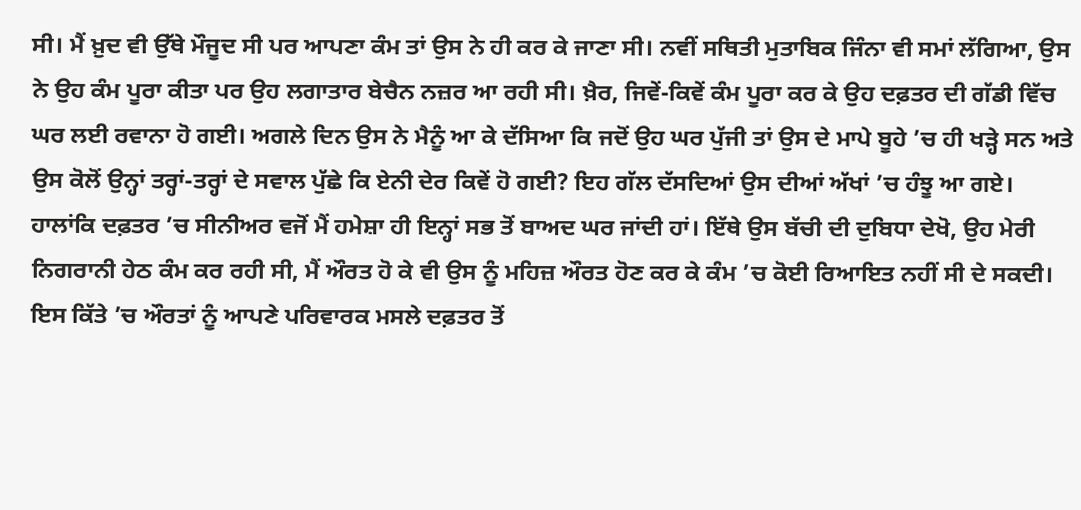ਸੀ। ਮੈਂ ਖ਼ੁਦ ਵੀ ਉੱਥੇ ਮੌਜੂਦ ਸੀ ਪਰ ਆਪਣਾ ਕੰਮ ਤਾਂ ਉਸ ਨੇ ਹੀ ਕਰ ਕੇ ਜਾਣਾ ਸੀ। ਨਵੀਂ ਸਥਿਤੀ ਮੁਤਾਬਿਕ ਜਿੰਨਾ ਵੀ ਸਮਾਂ ਲੱਗਿਆ, ਉਸ ਨੇ ਉਹ ਕੰਮ ਪੂਰਾ ਕੀਤਾ ਪਰ ਉਹ ਲਗਾਤਾਰ ਬੇਚੈਨ ਨਜ਼ਰ ਆ ਰਹੀ ਸੀ। ਖ਼ੈਰ, ਜਿਵੇਂ-ਕਿਵੇਂ ਕੰਮ ਪੂਰਾ ਕਰ ਕੇ ਉਹ ਦਫ਼ਤਰ ਦੀ ਗੱਡੀ ਵਿੱਚ ਘਰ ਲਈ ਰਵਾਨਾ ਹੋ ਗਈ। ਅਗਲੇ ਦਿਨ ਉਸ ਨੇ ਮੈਨੂੰ ਆ ਕੇ ਦੱਸਿਆ ਕਿ ਜਦੋਂ ਉਹ ਘਰ ਪੁੱਜੀ ਤਾਂ ਉਸ ਦੇ ਮਾਪੇ ਬੂਹੇ ’ਚ ਹੀ ਖੜ੍ਹੇ ਸਨ ਅਤੇ ਉਸ ਕੋਲੋਂ ਉਨ੍ਹਾਂ ਤਰ੍ਹਾਂ-ਤਰ੍ਹਾਂ ਦੇ ਸਵਾਲ ਪੁੱਛੇ ਕਿ ਏਨੀ ਦੇਰ ਕਿਵੇਂ ਹੋ ਗਈ? ਇਹ ਗੱਲ ਦੱਸਦਿਆਂ ਉਸ ਦੀਆਂ ਅੱਖਾਂ ’ਚ ਹੰਝੂ ਆ ਗਏ। ਹਾਲਾਂਕਿ ਦਫ਼ਤਰ ’ਚ ਸੀਨੀਅਰ ਵਜੋਂ ਮੈਂ ਹਮੇਸ਼ਾ ਹੀ ਇਨ੍ਹਾਂ ਸਭ ਤੋਂ ਬਾਅਦ ਘਰ ਜਾਂਦੀ ਹਾਂ। ਇੱਥੇ ਉਸ ਬੱਚੀ ਦੀ ਦੁਬਿਧਾ ਦੇਖੋ, ਉਹ ਮੇਰੀ ਨਿਗਰਾਨੀ ਹੇਠ ਕੰਮ ਕਰ ਰਹੀ ਸੀ, ਮੈਂ ਔਰਤ ਹੋ ਕੇ ਵੀ ਉਸ ਨੂੰ ਮਹਿਜ਼ ਔਰਤ ਹੋਣ ਕਰ ਕੇ ਕੰਮ ’ਚ ਕੋਈ ਰਿਆਇਤ ਨਹੀਂ ਸੀ ਦੇ ਸਕਦੀ। ਇਸ ਕਿੱਤੇ ’ਚ ਔਰਤਾਂ ਨੂੰ ਆਪਣੇ ਪਰਿਵਾਰਕ ਮਸਲੇ ਦਫ਼ਤਰ ਤੋਂ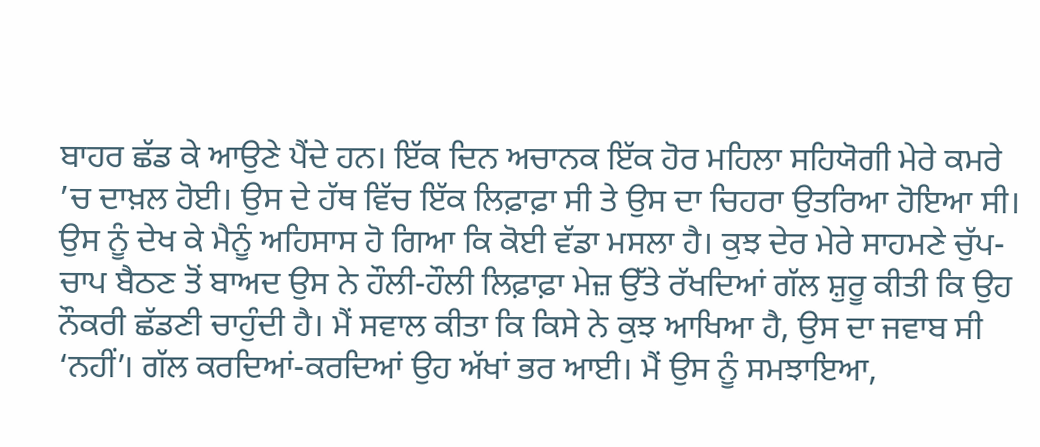ਬਾਹਰ ਛੱਡ ਕੇ ਆਉਣੇ ਪੈਂਦੇ ਹਨ। ਇੱਕ ਦਿਨ ਅਚਾਨਕ ਇੱਕ ਹੋਰ ਮਹਿਲਾ ਸਹਿਯੋਗੀ ਮੇਰੇ ਕਮਰੇ ’ਚ ਦਾਖ਼ਲ ਹੋਈ। ਉਸ ਦੇ ਹੱਥ ਵਿੱਚ ਇੱਕ ਲਿਫ਼ਾਫ਼ਾ ਸੀ ਤੇ ਉਸ ਦਾ ਚਿਹਰਾ ਉਤਰਿਆ ਹੋਇਆ ਸੀ। ਉਸ ਨੂੰ ਦੇਖ ਕੇ ਮੈਨੂੰ ਅਹਿਸਾਸ ਹੋ ਗਿਆ ਕਿ ਕੋਈ ਵੱਡਾ ਮਸਲਾ ਹੈ। ਕੁਝ ਦੇਰ ਮੇਰੇ ਸਾਹਮਣੇ ਚੁੱਪ-ਚਾਪ ਬੈਠਣ ਤੋਂ ਬਾਅਦ ਉਸ ਨੇ ਹੌਲੀ-ਹੌਲੀ ਲਿਫ਼ਾਫ਼ਾ ਮੇਜ਼ ਉੱਤੇ ਰੱਖਦਿਆਂ ਗੱਲ ਸ਼ੁਰੂ ਕੀਤੀ ਕਿ ਉਹ ਨੌਕਰੀ ਛੱਡਣੀ ਚਾਹੁੰਦੀ ਹੈ। ਮੈਂ ਸਵਾਲ ਕੀਤਾ ਕਿ ਕਿਸੇ ਨੇ ਕੁਝ ਆਖਿਆ ਹੈ, ਉਸ ਦਾ ਜਵਾਬ ਸੀ ‘ਨਹੀਂ’। ਗੱਲ ਕਰਦਿਆਂ-ਕਰਦਿਆਂ ਉਹ ਅੱਖਾਂ ਭਰ ਆਈ। ਮੈਂ ਉਸ ਨੂੰ ਸਮਝਾਇਆ,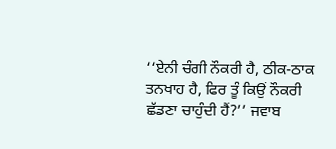‘‘ਏਨੀ ਚੰਗੀ ਨੌਕਰੀ ਹੈ, ਠੀਕ-ਠਾਕ ਤਨਖਾਹ ਹੈ, ਫਿਰ ਤੂੰ ਕਿਉਂ ਨੌਕਰੀ ਛੱਡਣਾ ਚਾਹੁੰਦੀ ਹੈਂ?’’ ਜਵਾਬ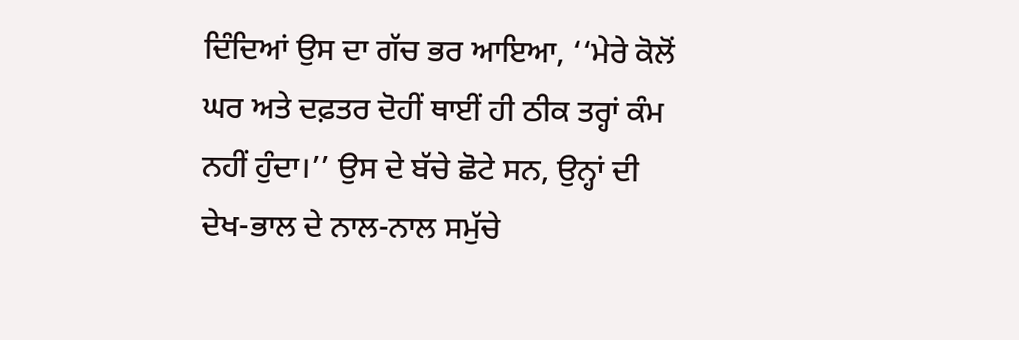ਦਿੰਦਿਆਂ ਉਸ ਦਾ ਗੱਚ ਭਰ ਆਇਆ, ‘‘ਮੇਰੇ ਕੋਲੋਂ ਘਰ ਅਤੇ ਦਫ਼ਤਰ ਦੋਹੀਂ ਥਾਈਂ ਹੀ ਠੀਕ ਤਰ੍ਹਾਂ ਕੰਮ ਨਹੀਂ ਹੁੰਦਾ।’’ ਉਸ ਦੇ ਬੱਚੇ ਛੋਟੇ ਸਨ, ਉਨ੍ਹਾਂ ਦੀ ਦੇਖ-ਭਾਲ ਦੇ ਨਾਲ-ਨਾਲ ਸਮੁੱਚੇ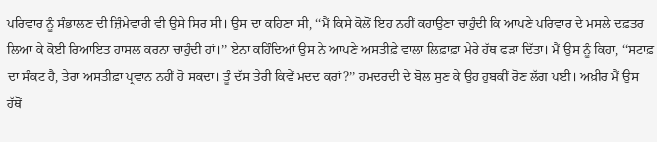ਪਰਿਵਾਰ ਨੂੰ ਸੰਭਾਲਣ ਦੀ ਜ਼ਿੰਮੇਵਾਰੀ ਵੀ ਉਸੇ ਸਿਰ ਸੀ। ਉਸ ਦਾ ਕਹਿਣਾ ਸੀ, ‘‘ਮੈਂ ਕਿਸੇ ਕੋਲੋਂ ਇਹ ਨਹੀਂ ਕਹਾਉਣਾ ਚਾਹੁੰਦੀ ਕਿ ਆਪਣੇ ਪਰਿਵਾਰ ਦੇ ਮਸਲੇ ਦਫ਼ਤਰ ਲਿਆ ਕੇ ਕੋਈ ਰਿਆਇਤ ਹਾਸਲ ਕਰਨਾ ਚਾਹੁੰਦੀ ਹਾਂ।’’ ਏਨਾ ਕਹਿੰਦਿਆਂ ਉਸ ਨੇ ਆਪਣੇ ਅਸਤੀਫ਼ੇ ਵਾਲਾ ਲਿਫ਼ਾਫ਼ਾ ਮੇਰੇ ਹੱਥ ਫੜਾ ਦਿੱਤਾ। ਮੈਂ ਉਸ ਨੂੰ ਕਿਹਾ, ‘‘ਸਟਾਫ਼ ਦਾ ਸੰਕਟ ਹੈ, ਤੇਰਾ ਅਸਤੀਫ਼ਾ ਪ੍ਰਵਾਨ ਨਹੀਂ ਹੋ ਸਕਦਾ। ਤੂੰ ਦੱਸ ਤੇਰੀ ਕਿਵੇਂ ਮਦਦ ਕਰਾਂ?’’ ਹਮਦਰਦੀ ਦੇ ਬੋਲ ਸੁਣ ਕੇ ਉਹ ਹੁਬਕੀਂ ਰੋਣ ਲੱਗ ਪਈ। ਅਖ਼ੀਰ ਮੈਂ ਉਸ ਹੱਥੋਂ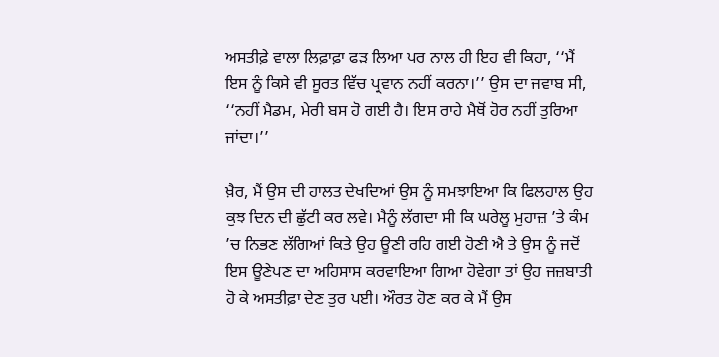ਅਸਤੀਫ਼ੇ ਵਾਲਾ ਲਿਫ਼ਾਫ਼ਾ ਫੜ ਲਿਆ ਪਰ ਨਾਲ ਹੀ ਇਹ ਵੀ ਕਿਹਾ, ‘‘ਮੈਂ ਇਸ ਨੂੰ ਕਿਸੇ ਵੀ ਸੂਰਤ ਵਿੱਚ ਪ੍ਰਵਾਨ ਨਹੀਂ ਕਰਨਾ।’’ ਉਸ ਦਾ ਜਵਾਬ ਸੀ, ‘‘ਨਹੀਂ ਮੈਡਮ, ਮੇਰੀ ਬਸ ਹੋ ਗਈ ਹੈ। ਇਸ ਰਾਹੇ ਮੈਥੋਂ ਹੋਰ ਨਹੀਂ ਤੁਰਿਆ ਜਾਂਦਾ।’’

ਖ਼ੈਰ, ਮੈਂ ਉਸ ਦੀ ਹਾਲਤ ਦੇਖਦਿਆਂ ਉਸ ਨੂੰ ਸਮਝਾਇਆ ਕਿ ਫਿਲਹਾਲ ਉਹ ਕੁਝ ਦਿਨ ਦੀ ਛੁੱਟੀ ਕਰ ਲਵੇ। ਮੈਨੂੰ ਲੱਗਦਾ ਸੀ ਕਿ ਘਰੇਲੂ ਮੁਹਾਜ਼ ’ਤੇ ਕੰਮ ’ਚ ਨਿਭਣ ਲੱਗਿਆਂ ਕਿਤੇ ਉਹ ਊਣੀ ਰਹਿ ਗਈ ਹੋਣੀ ਐ ਤੇ ਉਸ ਨੂੰ ਜਦੋਂ ਇਸ ਊਣੇਪਣ ਦਾ ਅਹਿਸਾਸ ਕਰਵਾਇਆ ਗਿਆ ਹੋਵੇਗਾ ਤਾਂ ਉਹ ਜਜ਼ਬਾਤੀ ਹੋ ਕੇ ਅਸਤੀਫ਼ਾ ਦੇਣ ਤੁਰ ਪਈ। ਔਰਤ ਹੋਣ ਕਰ ਕੇ ਮੈਂ ਉਸ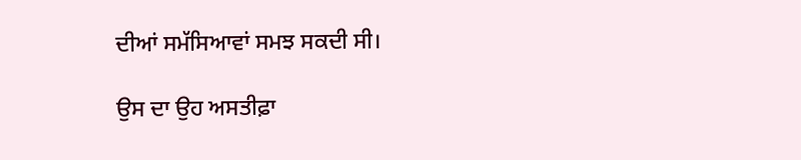ਦੀਆਂ ਸਮੱਸਿਆਵਾਂ ਸਮਝ ਸਕਦੀ ਸੀ।

ਉਸ ਦਾ ਉਹ ਅਸਤੀਫ਼ਾ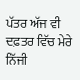ਪੱਤਰ ਅੱਜ ਵੀ ਦਫ਼ਤਰ ਵਿੱਚ ਮੇਰੇ ਨਿੱਜੀ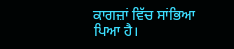ਕਾਗਜ਼ਾਂ ਵਿੱਚ ਸਾਂਭਿਆ ਪਿਆ ਹੈ।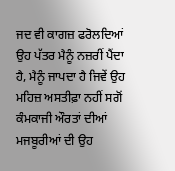ਜਦ ਵੀ ਕਾਗਜ਼ ਫਰੋਲਦਿਆਂ ਉਹ ਪੱਤਰ ਮੈਨੂੰ ਨਜ਼ਰੀਂ ਪੈਂਦਾ ਹੈ, ਮੈਨੂੰ ਜਾਪਦਾ ਹੈ ਜਿਵੇਂ ਉਹ ਮਹਿਜ਼ ਅਸਤੀਫ਼ਾ ਨਹੀਂ ਸਗੋਂ ਕੰਮਕਾਜੀ ਔਰਤਾਂ ਦੀਆਂ ਮਜਬੂਰੀਆਂ ਦੀ ਉਹ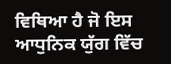ਵਿਥਿਆ ਹੈ ਜੋ ਇਸ ਆਧੁਨਿਕ ਯੁੱਗ ਵਿੱਚ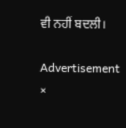ਵੀ ਨਹੀਂ ਬਦਲੀ।

Advertisement
×